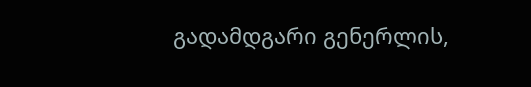გადამდგარი გენერლის,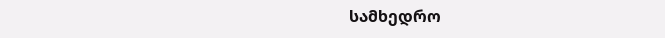სამხედრო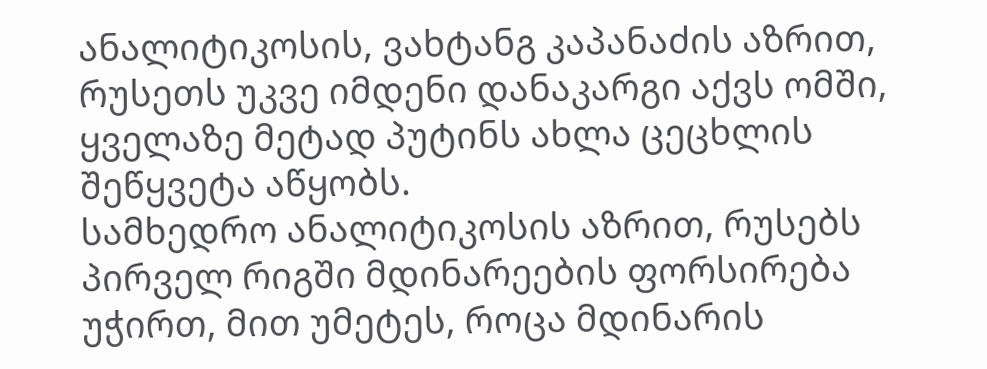ანალიტიკოსის, ვახტანგ კაპანაძის აზრით, რუსეთს უკვე იმდენი დანაკარგი აქვს ომში, ყველაზე მეტად პუტინს ახლა ცეცხლის შეწყვეტა აწყობს.
სამხედრო ანალიტიკოსის აზრით, რუსებს პირველ რიგში მდინარეების ფორსირება უჭირთ, მით უმეტეს, როცა მდინარის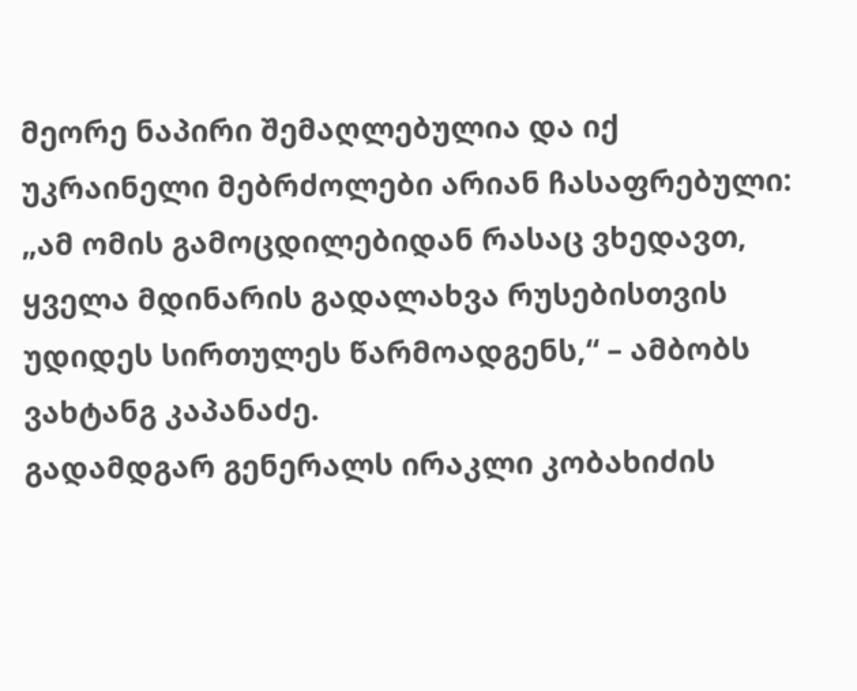მეორე ნაპირი შემაღლებულია და იქ უკრაინელი მებრძოლები არიან ჩასაფრებული:
„ამ ომის გამოცდილებიდან რასაც ვხედავთ, ყველა მდინარის გადალახვა რუსებისთვის უდიდეს სირთულეს წარმოადგენს,“ – ამბობს ვახტანგ კაპანაძე.
გადამდგარ გენერალს ირაკლი კობახიძის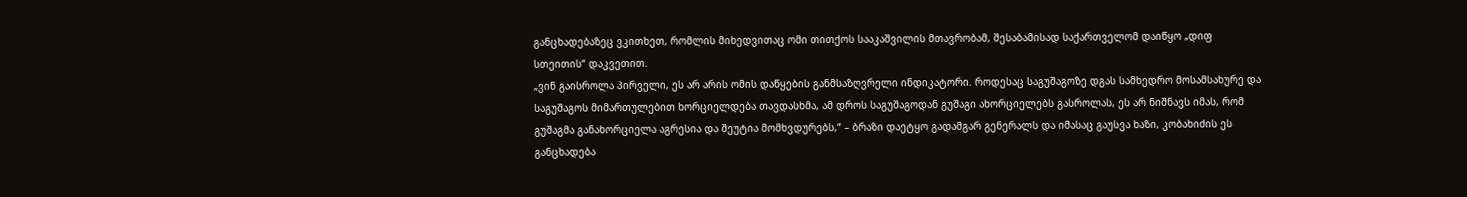განცხადებაზეც ვკითხეთ, რომლის მიხედვითაც ომი თითქოს სააკაშვილის მთავრობამ, შესაბამისად საქართველომ დაიწყო „დიფ სთეითის“ დაკვეთით.
„ვინ გაისროლა პირველი, ეს არ არის ომის დაწყების განმსაზღვრელი ინდიკატორი. როდესაც საგუშაგოზე დგას სამხედრო მოსამსახურე და საგუშაგოს მიმართულებით ხორციელდება თავდასხმა, ამ დროს საგუშაგოდან გუშაგი ახორციელებს გასროლას, ეს არ ნიშნავს იმას, რომ გუშაგმა განახორციელა აგრესია და შეუტია მომხვდურებს,“ – ბრაზი დაეტყო გადამგარ გენერალს და იმასაც გაუსვა ხაზი, კობახიძის ეს განცხადება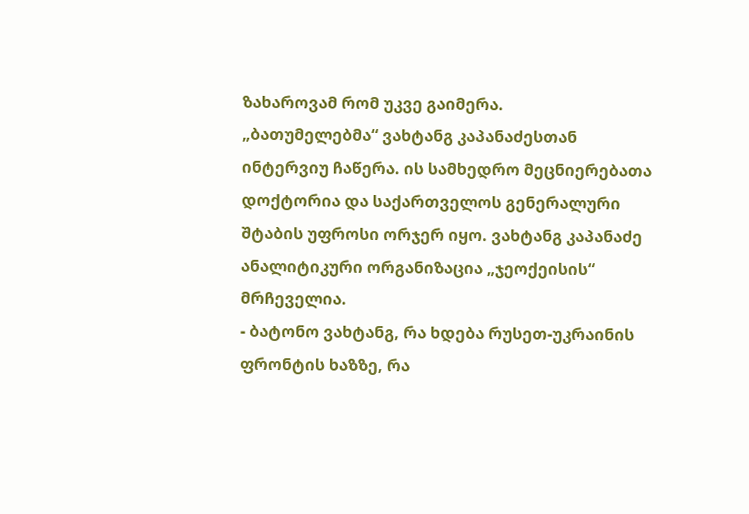ზახაროვამ რომ უკვე გაიმერა.
„ბათუმელებმა“ ვახტანგ კაპანაძესთან ინტერვიუ ჩაწერა. ის სამხედრო მეცნიერებათა დოქტორია და საქართველოს გენერალური შტაბის უფროსი ორჯერ იყო. ვახტანგ კაპანაძე ანალიტიკური ორგანიზაცია „ჯეოქეისის“ მრჩეველია.
- ბატონო ვახტანგ, რა ხდება რუსეთ-უკრაინის ფრონტის ხაზზე, რა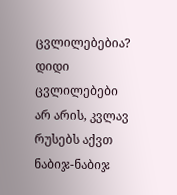ცვლილებებია?
დიდი ცვლილებები არ არის, კვლავ რუსებს აქვთ ნაბიჯ-ნაბიჯ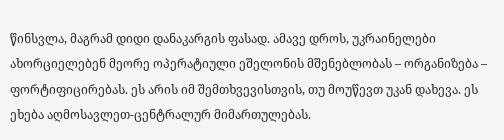წინსვლა, მაგრამ დიდი დანაკარგის ფასად. ამავე დროს, უკრაინელები ახორციელებენ მეორე ოპერატიული ეშელონის მშენებლობას – ორგანიზება – ფორტიფიცირებას. ეს არის იმ შემთხვევისთვის, თუ მოუწევთ უკან დახევა. ეს ეხება აღმოსავლეთ-ცენტრალურ მიმართულებას.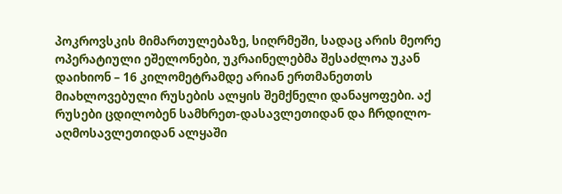პოკროვსკის მიმართულებაზე, სიღრმეში, სადაც არის მეორე ოპერატიული ეშელონები, უკრაინელებმა შესაძლოა უკან დაიხიონ – 16 კილომეტრამდე არიან ერთმანეთთს მიახლოვებული რუსების ალყის შემქნელი დანაყოფები. აქ რუსები ცდილობენ სამხრეთ-დასავლეთიდან და ჩრდილო-აღმოსავლეთიდან ალყაში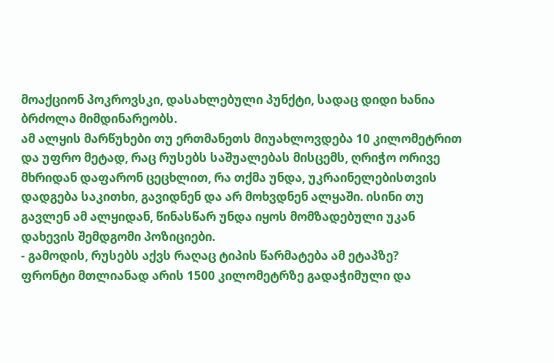მოაქციონ პოკროვსკი, დასახლებული პუნქტი, სადაც დიდი ხანია ბრძოლა მიმდინარეობს.
ამ ალყის მარწუხები თუ ერთმანეთს მიუახლოვდება 10 კილომეტრით და უფრო მეტად, რაც რუსებს საშუალებას მისცემს, ღრიჭო ორივე მხრიდან დაფარონ ცეცხლით, რა თქმა უნდა, უკრაინელებისთვის დადგება საკითხი, გავიდნენ და არ მოხვდნენ ალყაში. ისინი თუ გავლენ ამ ალყიდან, წინასწარ უნდა იყოს მომზადებული უკან დახევის შემდგომი პოზიციები.
- გამოდის, რუსებს აქვს რაღაც ტიპის წარმატება ამ ეტაპზე?
ფრონტი მთლიანად არის 1500 კილომეტრზე გადაჭიმული და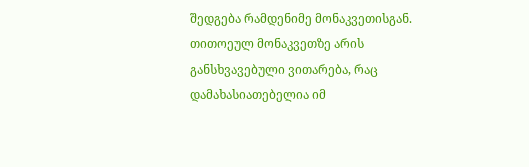შედგება რამდენიმე მონაკვეთისგან. თითოეულ მონაკვეთზე არის განსხვავებული ვითარება, რაც დამახასიათებელია იმ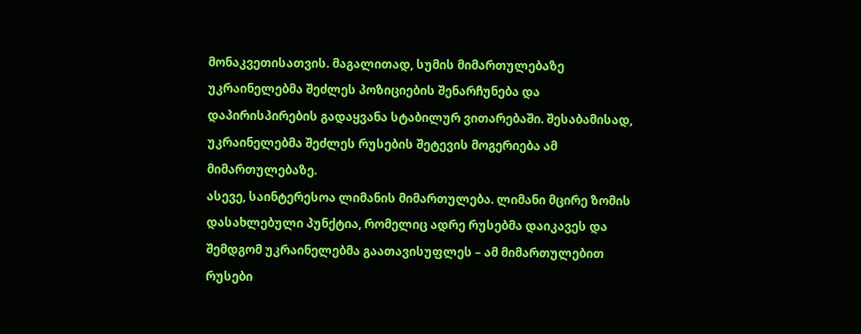მონაკვეთისათვის. მაგალითად, სუმის მიმართულებაზე უკრაინელებმა შეძლეს პოზიციების შენარჩუნება და დაპირისპირების გადაყვანა სტაბილურ ვითარებაში. შესაბამისად, უკრაინელებმა შეძლეს რუსების შეტევის მოგერიება ამ მიმართულებაზე.
ასევე, საინტერესოა ლიმანის მიმართულება. ლიმანი მცირე ზომის დასახლებული პუნქტია, რომელიც ადრე რუსებმა დაიკავეს და შემდგომ უკრაინელებმა გაათავისუფლეს – ამ მიმართულებით რუსები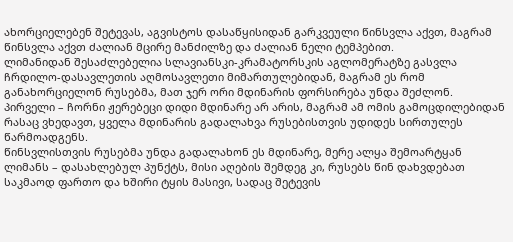ახორციელებენ შეტევას, აგვისტოს დასაწყისიდან გარკვეული წინსვლა აქვთ, მაგრამ წინსვლა აქვთ ძალიან მცირე მანძილზე და ძალიან ნელი ტემპებით.
ლიმანიდან შესაძლებელია სლავიანსკი-კრამატორსკის აგლომერატზე გასვლა ჩრდილო-დასავლეთის აღმოსავლეთი მიმართულებიდან, მაგრამ ეს რომ განახორციელონ რუსებმა, მათ ჯერ ორი მდინარის ფორსირება უნდა შეძლონ. პირველი – ჩორნი ჟერებეცი დიდი მდინარე არ არის, მაგრამ ამ ომის გამოცდილებიდან რასაც ვხედავთ, ყველა მდინარის გადალახვა რუსებისთვის უდიდეს სირთულეს წარმოადგენს.
წინსვლისთვის რუსებმა უნდა გადალახონ ეს მდინარე, მერე ალყა შემოარტყან ლიმანს – დასახლებულ პუნქტს, მისი აღების შემდეგ კი, რუსებს წინ დახვდებათ საკმაოდ ფართო და ხშირი ტყის მასივი, სადაც შეტევის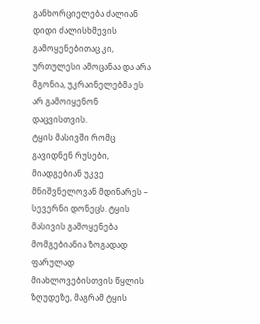განხორციელება ძალიან დიდი ძალისხმევის გამოყენებითაც კი, ურთულესი ამოცანაა და არა მგონია, უკრაინელებმა ეს არ გამოიყენონ დაცვისთვის.
ტყის მასივში რომც გავიდნენ რუსები, მიადგებიან უკვე მნიშვნელოვან მდინარეს – სევერნი დონეცს. ტყის მასივის გამოყენება მომგებიანია ზოგადად ფარულად მიახლოვებისთვის წყლის ზღუდეზე, მაგრამ ტყის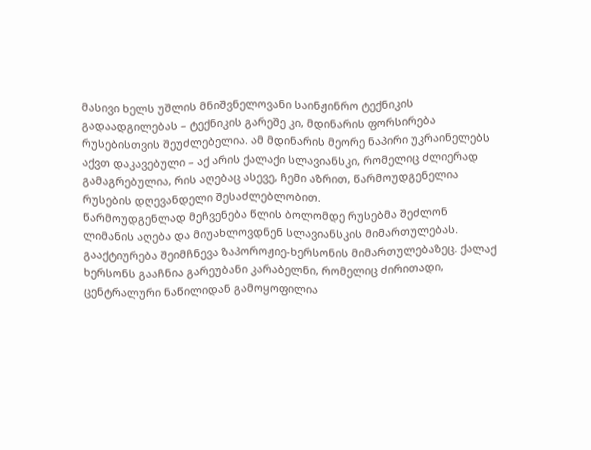მასივი ხელს უშლის მნიშვნელოვანი საინჟინრო ტექნიკის გადაადგილებას – ტექნიკის გარეშე კი, მდინარის ფორსირება რუსებისთვის შეუძლებელია. ამ მდინარის მეორე ნაპირი უკრაინელებს აქვთ დაკავებული – აქ არის ქალაქი სლავიანსკი, რომელიც ძლიერად გამაგრებულია, რის აღებაც ასევე, ჩემი აზრით, წარმოუდგენელია რუსების დღევანდელი შესაძლებლობით.
წარმოუდგენლად მეჩვენება წლის ბოლომდე რუსებმა შეძლონ ლიმანის აღება და მიუახლოვდნენ სლავიანსკის მიმართულებას.
გააქტიურება შეიმჩნევა ზაპოროჟიე-ხერსონის მიმართულებაზეც. ქალაქ ხერსონს გააჩნია გარეუბანი კარაბელნი, რომელიც ძირითადი, ცენტრალური ნაწილიდან გამოყოფილია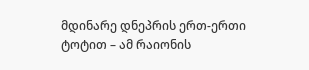მდინარე დნეპრის ერთ-ერთი ტოტით – ამ რაიონის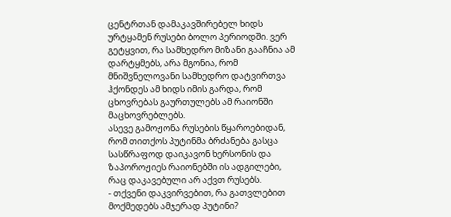ცენტრთან დამაკავშირებელ ხიდს ურტყამენ რუსები ბოლო პერიოდში. ვერ გეტყვით, რა სამხედრო მიზანი გააჩნია ამ დარტყმებს, არა მგონია, რომ მნიშვნელოვანი სამხედრო დატვირთვა ჰქონდეს ამ ხიდს იმის გარდა, რომ ცხოვრებას გაურთულებს ამ რაიონში მაცხოვრებლებს.
ასევე გამოჟონა რუსების წყაროებიდან, რომ თითქოს პუტინმა ბრძანება გასცა სასწრაფოდ დაიკავონ ხერსონის და ზაპოროჟიეს რაიონებში ის ადგილები, რაც დაკავებული არ აქვთ რუსებს.
- თქვენი დაკვირვებით, რა გათვლებით მოქმედებს ამჯერად პუტინი?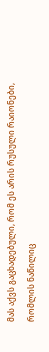მას აქვს გაცხადებული, რომ ეს არის რუსული რაიონები, რომლის ნაწილიც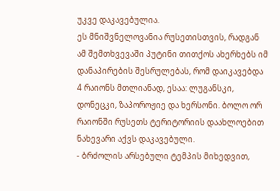უკვე დაკავებულია.
ეს მნიშვნელოვანია რუსეთისთვის, რადგან ამ შემთხვევაში პუტინი თითქოს ახერხებს იმ დანაპირების შესრულებას, რომ დაიკავებდა 4 რაიონს მთლიანად, ესაა: ლუგანსკი, დონეცკი, ზაპოროჟიე და ხერსონი. ბოლო ორ რაიონში რუსეთს ტერიტორიის დაახლოებით ნახევარი აქვს დაკავებული.
- ბრძოლის არსებული ტემპის მიხედვით,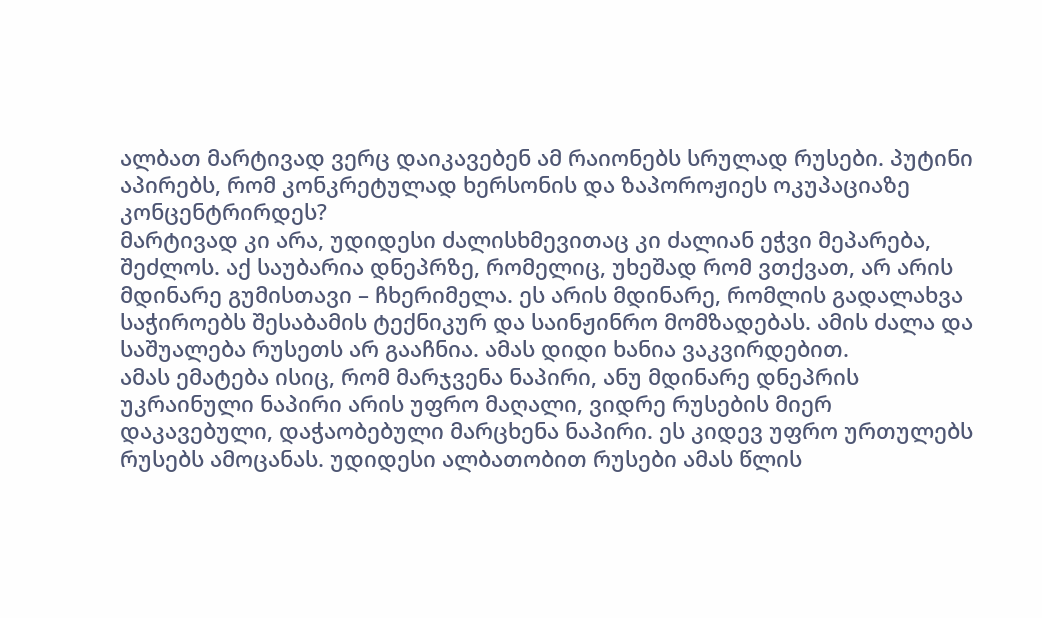ალბათ მარტივად ვერც დაიკავებენ ამ რაიონებს სრულად რუსები. პუტინი აპირებს, რომ კონკრეტულად ხერსონის და ზაპოროჟიეს ოკუპაციაზე კონცენტრირდეს?
მარტივად კი არა, უდიდესი ძალისხმევითაც კი ძალიან ეჭვი მეპარება, შეძლოს. აქ საუბარია დნეპრზე, რომელიც, უხეშად რომ ვთქვათ, არ არის მდინარე გუმისთავი – ჩხერიმელა. ეს არის მდინარე, რომლის გადალახვა საჭიროებს შესაბამის ტექნიკურ და საინჟინრო მომზადებას. ამის ძალა და საშუალება რუსეთს არ გააჩნია. ამას დიდი ხანია ვაკვირდებით.
ამას ემატება ისიც, რომ მარჯვენა ნაპირი, ანუ მდინარე დნეპრის უკრაინული ნაპირი არის უფრო მაღალი, ვიდრე რუსების მიერ დაკავებული, დაჭაობებული მარცხენა ნაპირი. ეს კიდევ უფრო ურთულებს რუსებს ამოცანას. უდიდესი ალბათობით რუსები ამას წლის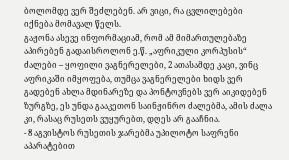ბოლომდე ვერ შეძლებენ. არ ვიცი, რა ცვლილებები იქნება მომავალ წელს.
გაჟონა ასევე ინფორმაციამ, რომ ამ მიმართულებაზე აპირებენ გადაისროლონ ე.წ. „აფრიკული კორპუსის“ ძალები – ყოფილი ვაგნერელები, 2 ათასამდე კაცი, ვინც აფრიკაში იმყოფება, თუმცა ვაგნერელები ხიდს ვერ გადებენ ახლა მდინარეზე და პონტოვნებს ვერ აიკიდებენ ზურგზე, ეს უნდა გააკეთონ საინჟინრო ძალებმა, ამის ძალა კი, რასაც რუსეთს ვუყურებთ, დღეს არ გააჩნია.
- 8 აგვისტოს რუსეთის ჯარებმა უპილოტო საფრენი აპარატებით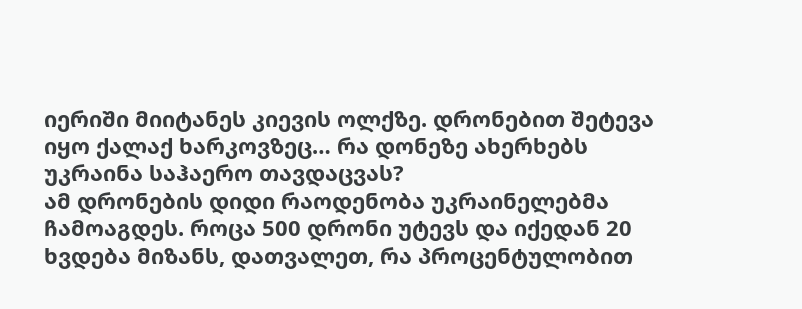იერიში მიიტანეს კიევის ოლქზე. დრონებით შეტევა იყო ქალაქ ხარკოვზეც… რა დონეზე ახერხებს უკრაინა საჰაერო თავდაცვას?
ამ დრონების დიდი რაოდენობა უკრაინელებმა ჩამოაგდეს. როცა 500 დრონი უტევს და იქედან 20 ხვდება მიზანს, დათვალეთ, რა პროცენტულობით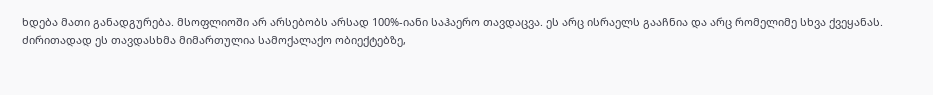ხდება მათი განადგურება. მსოფლიოში არ არსებობს არსად 100%-იანი საჰაერო თავდაცვა. ეს არც ისრაელს გააჩნია და არც რომელიმე სხვა ქვეყანას.
ძირითადად ეს თავდასხმა მიმართულია სამოქალაქო ობიექტებზე,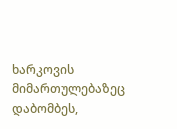ხარკოვის მიმართულებაზეც დაბომბეს,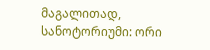მაგალითად, სანოტორიუმი: ორი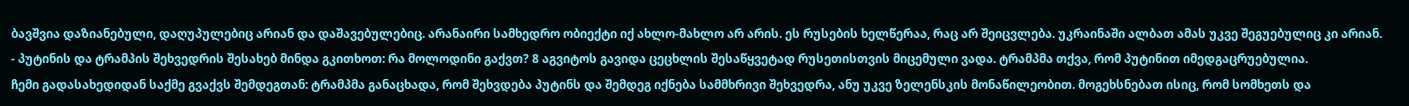ბავშვია დაზიანებული, დაღუპულებიც არიან და დაშავებულებიც. არანაირი სამხედრო ობიექტი იქ ახლო-მახლო არ არის. ეს რუსების ხელწერაა, რაც არ შეიცვლება. უკრაინაში ალბათ ამას უკვე შეგუებულიც კი არიან.
- პუტინის და ტრამპის შეხვედრის შესახებ მინდა გკითხოთ: რა მოლოდინი გაქვთ? 8 აგვიტოს გავიდა ცეცხლის შესაწყვეტად რუსეთისთვის მიცემული ვადა. ტრამპმა თქვა, რომ პუტინით იმედგაცრუებულია.
ჩემი გადასახედიდან საქმე გვაქვს შემდეგთან: ტრამპმა განაცხადა, რომ შეხვდება პუტინს და შემდეგ იქნება სამმხრივი შეხვედრა, ანუ უკვე ზელენსკის მონაწილეობით. მოგეხსნებათ ისიც, რომ სომხეთს და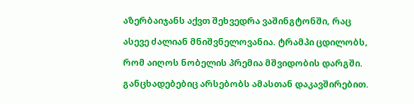აზერბაიჯანს აქვთ შეხვედრა ვაშინგტონში, რაც ასევე ძალიან მნიშვნელოვანია. ტრამპი ცდილობს, რომ აიღოს ნობელის პრემია მშვიდობის დარგში. განცხადებებიც არსებობს ამასთან დაკავშირებით.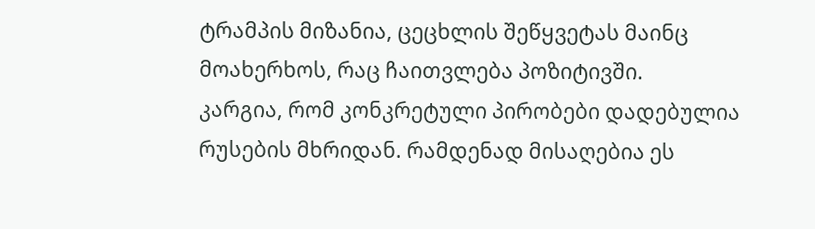ტრამპის მიზანია, ცეცხლის შეწყვეტას მაინც მოახერხოს, რაც ჩაითვლება პოზიტივში.
კარგია, რომ კონკრეტული პირობები დადებულია რუსების მხრიდან. რამდენად მისაღებია ეს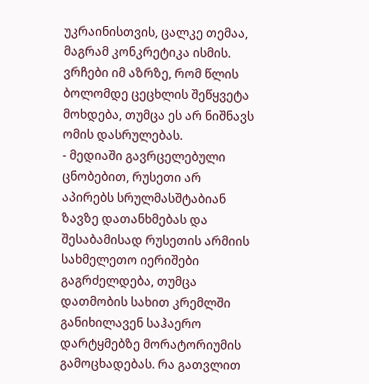უკრაინისთვის, ცალკე თემაა, მაგრამ კონკრეტიკა ისმის.
ვრჩები იმ აზრზე, რომ წლის ბოლომდე ცეცხლის შეწყვეტა მოხდება, თუმცა ეს არ ნიშნავს ომის დასრულებას.
- მედიაში გავრცელებული ცნობებით, რუსეთი არ აპირებს სრულმასშტაბიან ზავზე დათანხმებას და შესაბამისად რუსეთის არმიის სახმელეთო იერიშები გაგრძელდება, თუმცა დათმობის სახით კრემლში განიხილავენ საჰაერო დარტყმებზე მორატორიუმის გამოცხადებას. რა გათვლით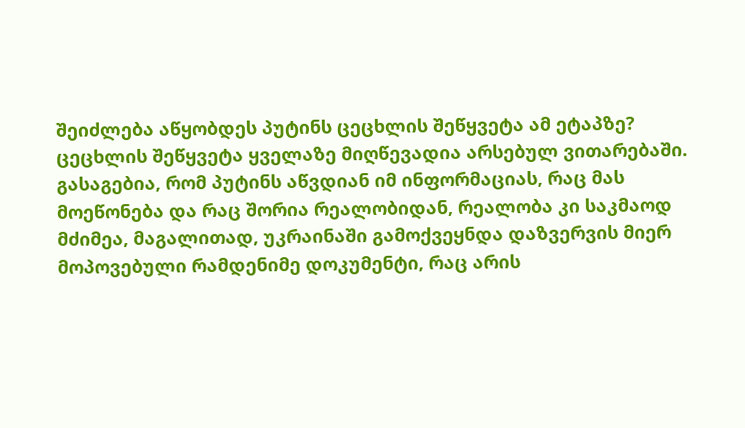შეიძლება აწყობდეს პუტინს ცეცხლის შეწყვეტა ამ ეტაპზე?
ცეცხლის შეწყვეტა ყველაზე მიღწევადია არსებულ ვითარებაში.
გასაგებია, რომ პუტინს აწვდიან იმ ინფორმაციას, რაც მას მოეწონება და რაც შორია რეალობიდან, რეალობა კი საკმაოდ მძიმეა, მაგალითად, უკრაინაში გამოქვეყნდა დაზვერვის მიერ მოპოვებული რამდენიმე დოკუმენტი, რაც არის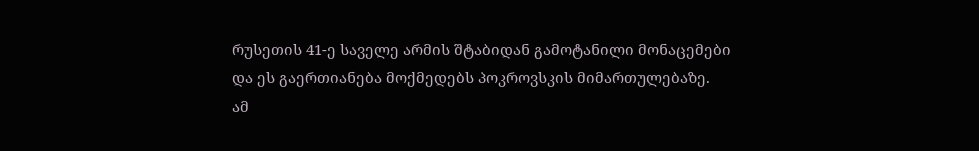რუსეთის 41-ე საველე არმის შტაბიდან გამოტანილი მონაცემები და ეს გაერთიანება მოქმედებს პოკროვსკის მიმართულებაზე.
ამ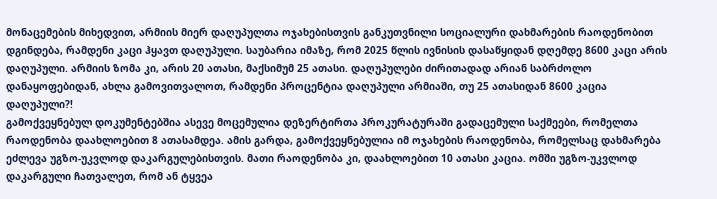მონაცემების მიხედვით, არმიის მიერ დაღუპულთა ოჯახებისთვის განკუთვნილი სოციალური დახმარების რაოდენობით დგინდება, რამდენი კაცი ჰყავთ დაღუპული. საუბარია იმაზე, რომ 2025 წლის ივნისის დასაწყიდან დღემდე 8600 კაცი არის დაღუპული. არმიის ზომა კი, არის 20 ათასი, მაქსიმუმ 25 ათასი. დაღუპულები ძირითადად არიან საბრძოლო დანაყოფებიდან, ახლა გამოვითვალოთ, რამდენი პროცენტია დაღუპული არმიაში, თუ 25 ათასიდან 8600 კაცია დაღუპული?!
გამოქვეყნებულ დოკუმენტებშია ასევე მოცემულია დეზერტირთა პროკურატურაში გადაცემული საქმეები, რომელთა რაოდენობა დაახლოებით 8 ათასამდეა. ამის გარდა, გამოქვეყნებულია იმ ოჯახების რაოდენობა, რომელსაც დახმარება ეძლევა უგზო-უკვლოდ დაკარგულებისთვის. მათი რაოდენობა კი, დაახლოებით 10 ათასი კაცია. ომში უგზო-უკვლოდ დაკარგული ჩათვალეთ, რომ ან ტყვეა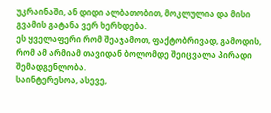უკრაინაში, ან დიდი ალბათობით, მოკლულია და მისი გვამის გატანა ვერ ხერხდება.
ეს ყველაფერი რომ შეაჯამოთ, ფაქტობრივად, გამოდის, რომ ამ არმიამ თავიდან ბოლომდე შეიცვალა პირადი შემადგენლობა.
საინტერესოა, ასევე,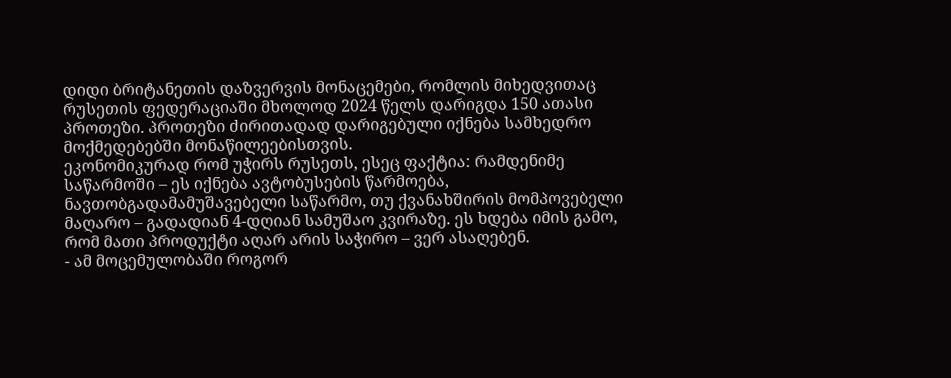დიდი ბრიტანეთის დაზვერვის მონაცემები, რომლის მიხედვითაც რუსეთის ფედერაციაში მხოლოდ 2024 წელს დარიგდა 150 ათასი პროთეზი. პროთეზი ძირითადად დარიგებული იქნება სამხედრო მოქმედებებში მონაწილეებისთვის.
ეკონომიკურად რომ უჭირს რუსეთს, ესეც ფაქტია: რამდენიმე საწარმოში – ეს იქნება ავტობუსების წარმოება, ნავთობგადამამუშავებელი საწარმო, თუ ქვანახშირის მომპოვებელი მაღარო – გადადიან 4-დღიან სამუშაო კვირაზე. ეს ხდება იმის გამო, რომ მათი პროდუქტი აღარ არის საჭირო – ვერ ასაღებენ.
- ამ მოცემულობაში როგორ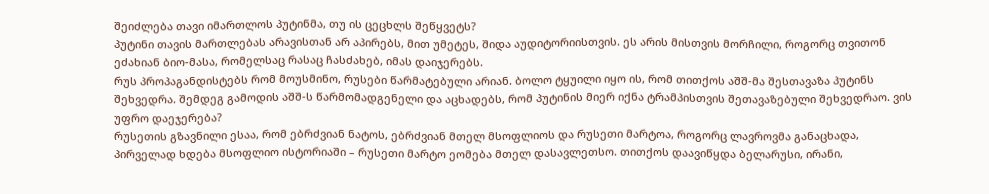შეიძლება თავი იმართლოს პუტინმა, თუ ის ცეცხლს შეწყვეტს?
პუტინი თავის მართლებას არავისთან არ აპირებს, მით უმეტეს, შიდა აუდიტორიისთვის. ეს არის მისთვის მორჩილი, როგორც თვითონ ეძახიან ბიო-მასა, რომელსაც რასაც ჩასძახებ, იმას დაიჯერებს.
რუს პროპაგანდისტებს რომ მოუსმინო, რუსები წარმატებული არიან. ბოლო ტყუილი იყო ის, რომ თითქოს აშშ-მა შესთავაზა პუტინს შეხვედრა. შემდეგ გამოდის აშშ-ს წარმომადგენელი და აცხადებს, რომ პუტინის მიერ იქნა ტრამპისთვის შეთავაზებული შეხვედრაო. ვის უფრო დაეჯერება?
რუსეთის გზავნილი ესაა, რომ ებრძვიან ნატოს, ებრძვიან მთელ მსოფლიოს და რუსეთი მარტოა, როგორც ლავროვმა განაცხადა, პირველად ხდება მსოფლიო ისტორიაში – რუსეთი მარტო ეომება მთელ დასავლეთსო. თითქოს დაავიწყდა ბელარუსი, ირანი,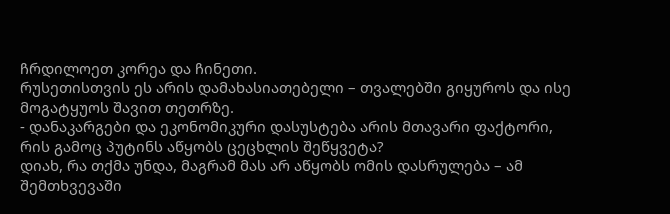ჩრდილოეთ კორეა და ჩინეთი.
რუსეთისთვის ეს არის დამახასიათებელი – თვალებში გიყუროს და ისე მოგატყუოს შავით თეთრზე.
- დანაკარგები და ეკონომიკური დასუსტება არის მთავარი ფაქტორი, რის გამოც პუტინს აწყობს ცეცხლის შეწყვეტა?
დიახ, რა თქმა უნდა, მაგრამ მას არ აწყობს ომის დასრულება – ამ შემთხვევაში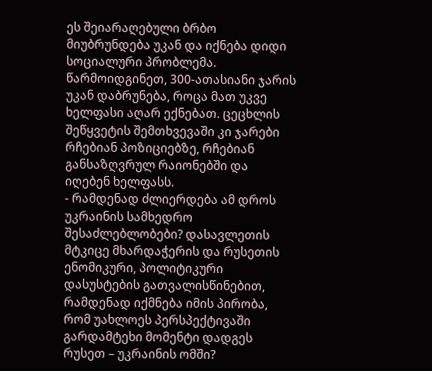ეს შეიარაღებული ბრბო მიუბრუნდება უკან და იქნება დიდი სოციალური პრობლემა.
წარმოიდგინეთ, 300-ათასიანი ჯარის უკან დაბრუნება, როცა მათ უკვე ხელფასი აღარ ექნებათ. ცეცხლის შეწყვეტის შემთხვევაში კი ჯარები რჩებიან პოზიციებზე, რჩებიან განსაზღვრულ რაიონებში და იღებენ ხელფასს.
- რამდენად ძლიერდება ამ დროს უკრაინის სამხედრო შესაძლებლობები? დასავლეთის მტკიცე მხარდაჭერის და რუსეთის ენომიკური, პოლიტიკური დასუსტების გათვალისწინებით, რამდენად იქმნება იმის პირობა, რომ უახლოეს პერსპექტივაში გარდამტეხი მომენტი დადგეს რუსეთ – უკრაინის ომში?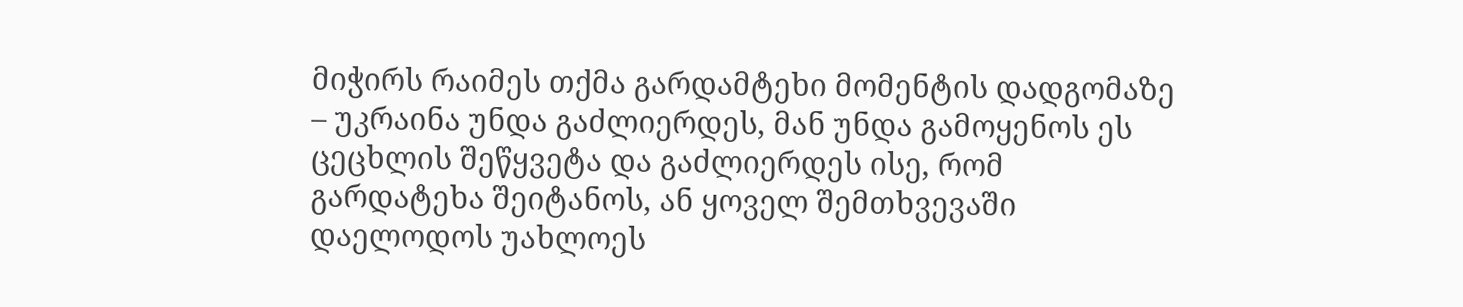მიჭირს რაიმეს თქმა გარდამტეხი მომენტის დადგომაზე – უკრაინა უნდა გაძლიერდეს, მან უნდა გამოყენოს ეს ცეცხლის შეწყვეტა და გაძლიერდეს ისე, რომ გარდატეხა შეიტანოს, ან ყოველ შემთხვევაში დაელოდოს უახლოეს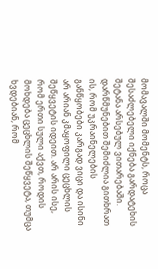მომავალში მომენტს, როცა შესაძლებელი იქნება გარდატეხის შეტანა არსებულ ვითარებაში.
დარწმუნებით შემიძლია გითხრათ ის, რომ უკრაინელების განწყობები კარგად ვიცი და ისინი არ არიან კმაყოფილი ცეცხლის შეწყვეტის იდეით. არ არის ისე, რომ ერთი სული აქვთ, როდის მოხდება ცეცხლის შეწყვეტა, თუმცა ხვდებიან, რომ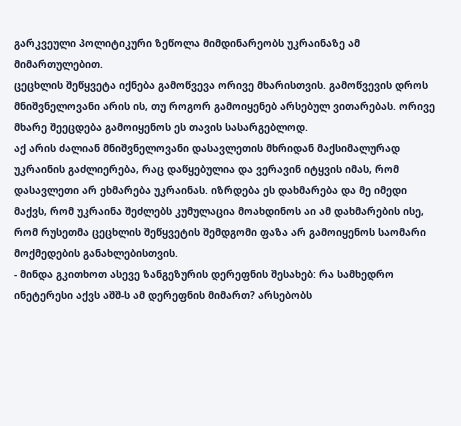გარკვეული პოლიტიკური ზეწოლა მიმდინარეობს უკრაინაზე ამ მიმართულებით.
ცეცხლის შეწყვეტა იქნება გამოწვევა ორივე მხარისთვის. გამოწვევის დროს მნიშვნელოვანი არის ის, თუ როგორ გამოიყენებ არსებულ ვითარებას. ორივე მხარე შეეცდება გამოიყენოს ეს თავის სასარგებლოდ.
აქ არის ძალიან მნიშვნელოვანი დასავლეთის მხრიდან მაქსიმალურად უკრაინის გაძლიერება, რაც დაწყებულია და ვერავინ იტყვის იმას, რომ დასავლეთი არ ეხმარება უკრაინას. იზრდება ეს დახმარება და მე იმედი მაქვს, რომ უკრაინა შეძლებს კუმულაცია მოახდინოს აი ამ დახმარების ისე, რომ რუსეთმა ცეცხლის შეწყვეტის შემდგომი ფაზა არ გამოიყენოს საომარი მოქმედების განახლებისთვის.
- მინდა გკითხოთ ასევე ზანგეზურის დერეფნის შესახებ: რა სამხედრო ინეტერესი აქვს აშშ-ს ამ დერეფნის მიმართ? არსებობს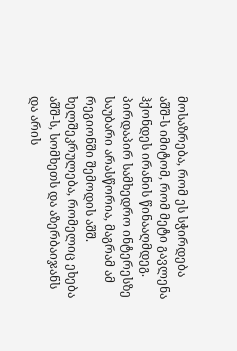მოსაზრება, რომ ეს სჭირდება აშშ-ს იმიტომ, რომ მეტი გავლენა ჰქონდეს ირანის წინააღმდეგ.
პირდაპირ სამხედრო ინტერესზე საუბარი არასწორია, მაგრამ ამ რეგიონში შემოდის აშშ. ხელშეკრულება, რომელიც ეხება აშშ-ს, სომხეთს და აზერბაიჯანს და არის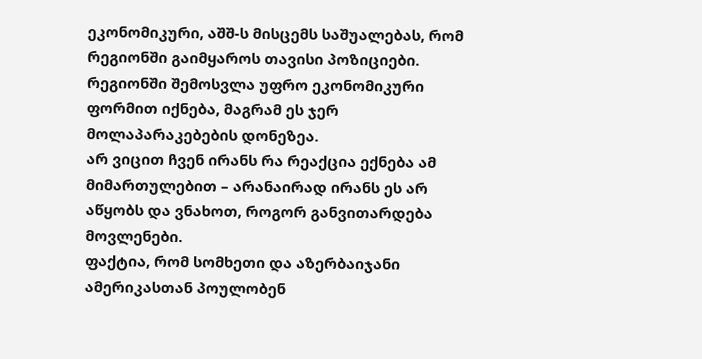ეკონომიკური, აშშ-ს მისცემს საშუალებას, რომ რეგიონში გაიმყაროს თავისი პოზიციები. რეგიონში შემოსვლა უფრო ეკონომიკური ფორმით იქნება, მაგრამ ეს ჯერ მოლაპარაკებების დონეზეა.
არ ვიცით ჩვენ ირანს რა რეაქცია ექნება ამ მიმართულებით – არანაირად ირანს ეს არ აწყობს და ვნახოთ, როგორ განვითარდება მოვლენები.
ფაქტია, რომ სომხეთი და აზერბაიჯანი ამერიკასთან პოულობენ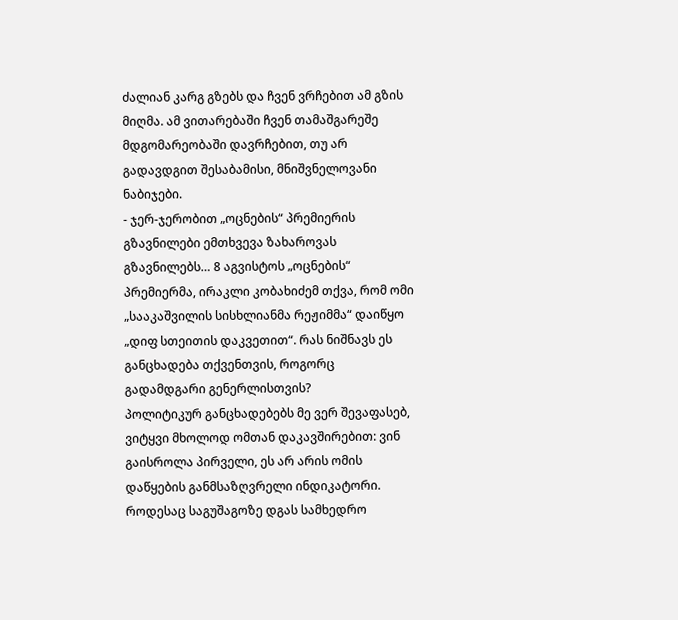ძალიან კარგ გზებს და ჩვენ ვრჩებით ამ გზის მიღმა. ამ ვითარებაში ჩვენ თამაშგარეშე მდგომარეობაში დავრჩებით, თუ არ გადავდგით შესაბამისი, მნიშვნელოვანი ნაბიჯები.
- ჯერ-ჯერობით „ოცნების“ პრემიერის გზავნილები ემთხვევა ზახაროვას გზავნილებს… 8 აგვისტოს „ოცნების“ პრემიერმა, ირაკლი კობახიძემ თქვა, რომ ომი „სააკაშვილის სისხლიანმა რეჟიმმა“ დაიწყო „დიფ სთეითის დაკვეთით“. რას ნიშნავს ეს განცხადება თქვენთვის, როგორც გადამდგარი გენერლისთვის?
პოლიტიკურ განცხადებებს მე ვერ შევაფასებ, ვიტყვი მხოლოდ ომთან დაკავშირებით: ვინ გაისროლა პირველი, ეს არ არის ომის დაწყების განმსაზღვრელი ინდიკატორი. როდესაც საგუშაგოზე დგას სამხედრო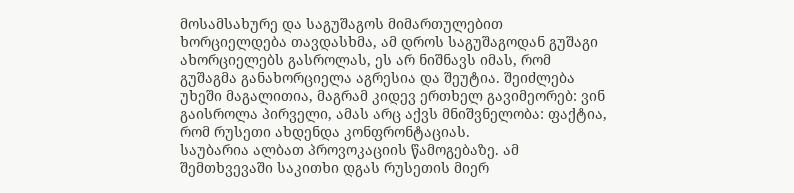მოსამსახურე და საგუშაგოს მიმართულებით ხორციელდება თავდასხმა, ამ დროს საგუშაგოდან გუშაგი ახორციელებს გასროლას, ეს არ ნიშნავს იმას, რომ გუშაგმა განახორციელა აგრესია და შეუტია. შეიძლება უხეში მაგალითია, მაგრამ კიდევ ერთხელ გავიმეორებ: ვინ გაისროლა პირველი, ამას არც აქვს მნიშვნელობა: ფაქტია, რომ რუსეთი ახდენდა კონფრონტაციას.
საუბარია ალბათ პროვოკაციის წამოგებაზე. ამ შემთხვევაში საკითხი დგას რუსეთის მიერ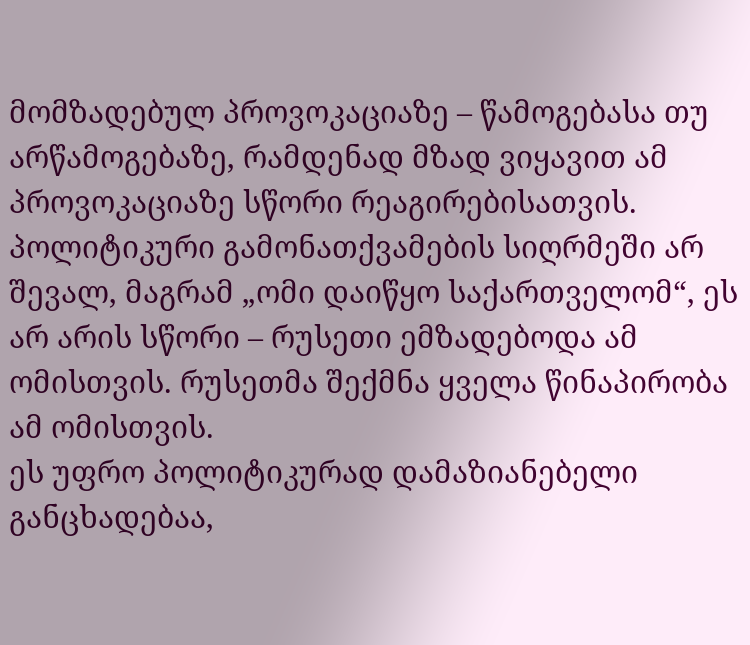მომზადებულ პროვოკაციაზე – წამოგებასა თუ არწამოგებაზე, რამდენად მზად ვიყავით ამ პროვოკაციაზე სწორი რეაგირებისათვის. პოლიტიკური გამონათქვამების სიღრმეში არ შევალ, მაგრამ „ომი დაიწყო საქართველომ“, ეს არ არის სწორი – რუსეთი ემზადებოდა ამ ომისთვის. რუსეთმა შექმნა ყველა წინაპირობა ამ ომისთვის.
ეს უფრო პოლიტიკურად დამაზიანებელი განცხადებაა,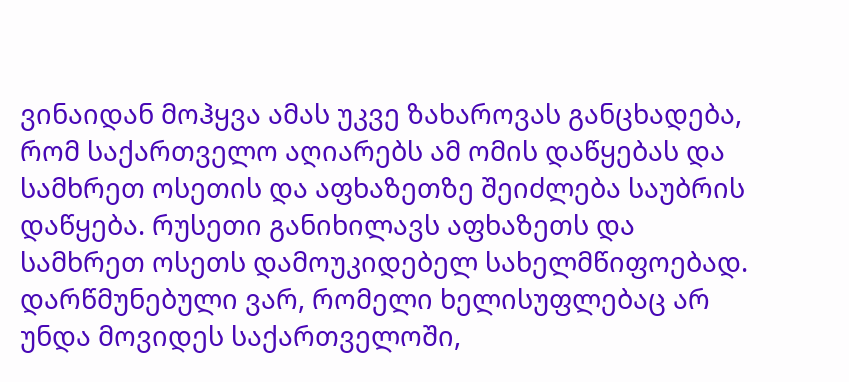ვინაიდან მოჰყვა ამას უკვე ზახაროვას განცხადება, რომ საქართველო აღიარებს ამ ომის დაწყებას და სამხრეთ ოსეთის და აფხაზეთზე შეიძლება საუბრის დაწყება. რუსეთი განიხილავს აფხაზეთს და სამხრეთ ოსეთს დამოუკიდებელ სახელმწიფოებად.
დარწმუნებული ვარ, რომელი ხელისუფლებაც არ უნდა მოვიდეს საქართველოში,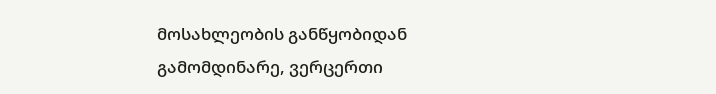მოსახლეობის განწყობიდან გამომდინარე, ვერცერთი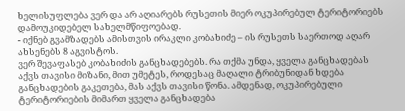ხელისუფლება ვერ და არ აღიარებს რუსეთის მიერ ოკუპირებულ ტერიტორიებს დამოუკიდებელ სახელმწიფოებად.
- იქნებ გვამზადებს ამისთვის ირაკლი კობახიძე – ის რუსეთს საერთოდ აღარ ახსენებს 8 აგვისტოს.
ვერ შევაფასებ კობახიძის განცხადებებს. რა თქმა უნდა, ყველა განცხადებას აქვს თავისი მიზანი, მით უმეტეს, როდესაც მაღალი ტრიბუნიდან ხდება განცხადების გაკეთება, მას აქვს თავისი წონა. ამდენად, ოკუპირებული ტერიტორიების მიმართ ყველა განცხადება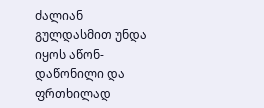ძალიან გულდასმით უნდა იყოს აწონ-დაწონილი და ფრთხილად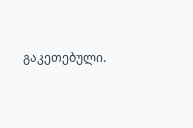გაკეთებული.